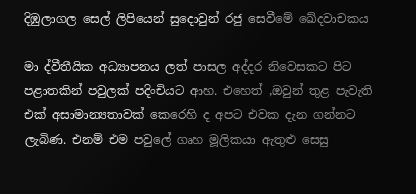දිඹුලාගල සෙල් ලිපියෙන් සුදොවුන් රජු සෙවීමේ ඛේදවාචකය

මා ද්වීතීයික අධ්‍යාපනය ලත් පාසල අද්දර නිවෙසකට පිට පළාතකින් පවුලක් පදිංචියට ආහ. එහෙත් ,ඔවුන් තුළ පැවැති එක් අසාමාන්‍යතාවක් කෙරෙහි ද අපට එවක දැන ගන්නට ලැබිණ. එනම් එම පවුලේ ගෘහ මූලිකයා ඇතුළු සෙසු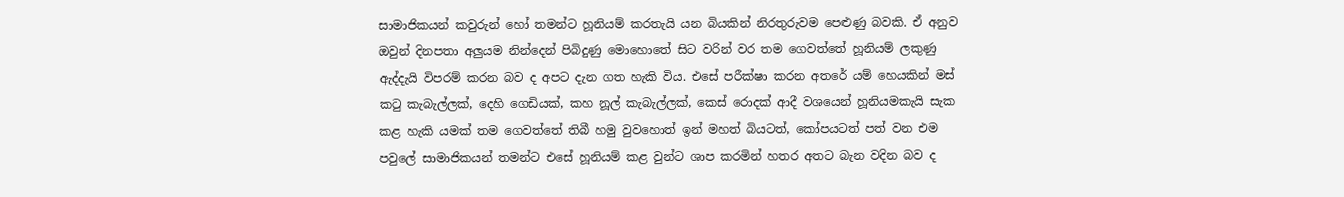සාමාජිකයන් කවුරුන් හෝ තමන්ට හූනියම් කරතැයි යන බියකින් නිරතුරුවම පෙළුණු බවකි. ඒ අනුව ඔවුන් දිනපතා අලුයම නින්දෙන් පිබිදුණු මොහොතේ සිට වරින් වර තම ගෙවත්තේ හූනියම් ලකුණු ඇද්දැයි විපරම් කරන බව ද අපට දැන ගත හැකි විය. එසේ පරීක්ෂා කරන අතරේ යම් හෙයකින් මස් කටු කැබැල්ලක්, දෙහි ගෙඩියක්, කහ නූල් කැබැල්ලක්, කෙස් රොදක් ආදී වශයෙන් හූනියමකැයි සැක කළ හැකි යමක් තම ගෙවත්තේ තිබී හමු වුවහොත් ඉන් මහත් බියටත්, කෝපයටත් පත් වන එම පවුලේ සාමාජිකයන් තමන්ට එසේ හූනියම් කළ වුන්ට ශාප කරමින් හතර අතට බැන වදින බව ද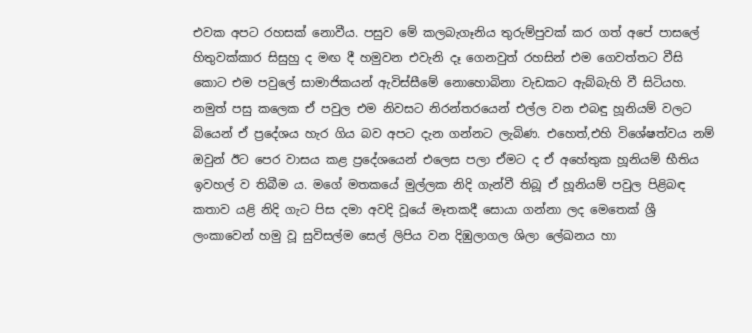එවක අපට රහසක් නොවීය. පසුව මේ කලබැගෑනිය තුරුම්පුවක් කර ගත් අපේ පාසලේ හිතුවක්කාර සිසුහු ද මඟ දී හමුවන එවැනි දෑ ගෙනවුත් රහසින් එම ගෙවත්තට වීසි කොට එම පවුලේ සාමාජිකයන් ඇවිස්සීමේ නොහොබිනා වැඩකට ඇබ්බැහි වී සිටියහ. නමුත් පසු කලෙක ඒ පවුල එම නිවසට නිරන්තරයෙන් එල්ල වන එබඳු හූනියම් වලට බියෙන් ඒ ප්‍රදේශය හැර ගිය බව අපට දැන ගන්නට ලැබිණ. එහෙත්,එහි විශේෂත්වය නම් ඔවුන් ඊට පෙර වාසය කළ ප්‍රදේශයෙන් එලෙස පලා ඒමට ද ඒ අහේතුක හූනියම් භීතිය ඉවහල් ව තිබීම ය. මගේ මතකයේ මුල්ලක නිදි ගැන්වී තිබූ ඒ හූනියම් පවුල පිළිබඳ කතාව යළි නිදි ගැට පිස දමා අවදි වූයේ මෑතකදී සොයා ගන්නා ලද මෙතෙක් ශ්‍රී ලංකාවෙන් හමු වූ සුවිසල්ම සෙල් ලිපිය වන දිඹුලාගල ශිලා ලේඛනය හා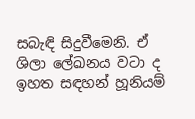සබැඳි සිදුවීමෙනි. ඒ ශිලා ලේඛනය වටා ද ඉහත සඳහන් හූනියම්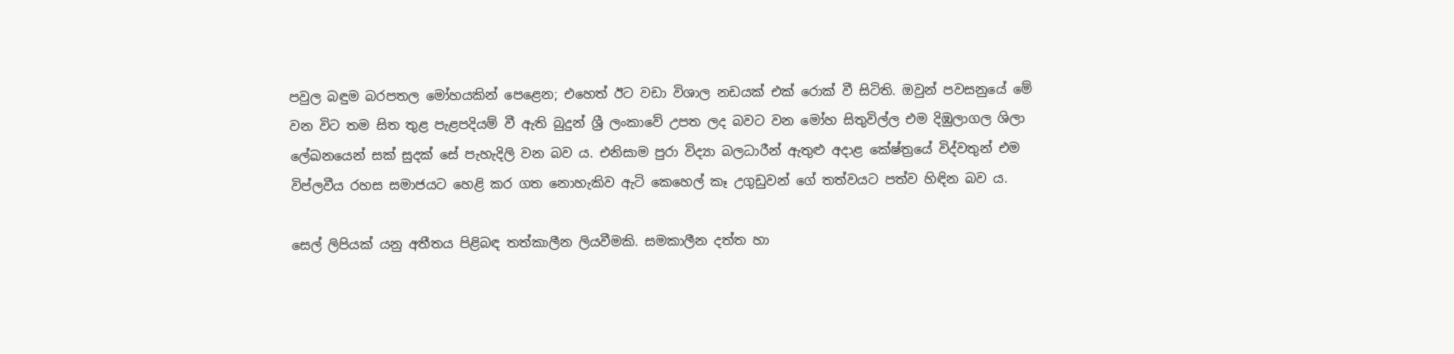පවුල බඳුම බරපතල මෝහයකින් පෙළෙන; එහෙත් ඊට වඩා විශාල නඩයක් එක් රොක් වී සිටිති. ඔවුන් පවසනුයේ මේ වන විට තම සිත තුළ පැළපදියම් වී ඇති බුදුන් ශ්‍රී ලංකාවේ උපත ලද බවට වන මෝහ සිතුවිල්ල එම දිඹුලාගල ශිලා ලේඛනයෙන් සක් සුදක් සේ පැහැදිලි වන බව ය. එනිසාම පුරා විද්‍යා බලධාරීන් ඇතුළු අදාළ කේෂ්ත්‍රයේ විද්වතුන් එම විප්ලවීය රහස සමාජයට හෙළි කර ගත නොහැකිව ඇටි කෙහෙල් කෑ උගුඩුවන් ගේ තත්වයට පත්ව හිඳින බව ය.

සෙල් ලිපියක් යනු අතීතය පිළිබඳ තත්කාලීන ලියවීමකි. සමකාලීන දත්ත හා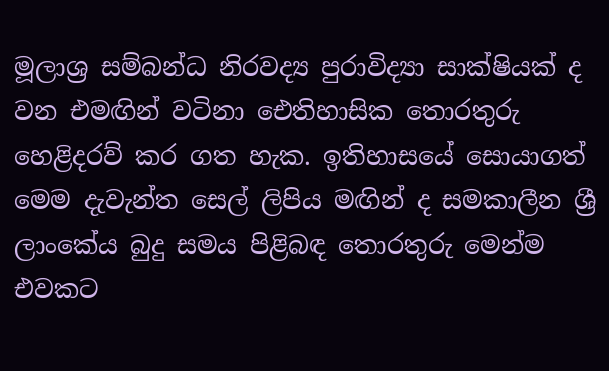මූලාශ්‍ර සම්බන්ධ නිරවද්‍ය පුරාවිද්‍යා සාක්ෂියක් ද වන එමඟින් වටිනා ඓතිහාසික තොරතුරු හෙළිදරව් කර ගත හැක. ඉතිහාසයේ සොයාගත් මෙම දැවැන්ත සෙල් ලිපිය මඟින් ද සමකාලීන ශ්‍රී ලාංකේය බුදු සමය පිළිබඳ තොරතුරු මෙන්ම එවකට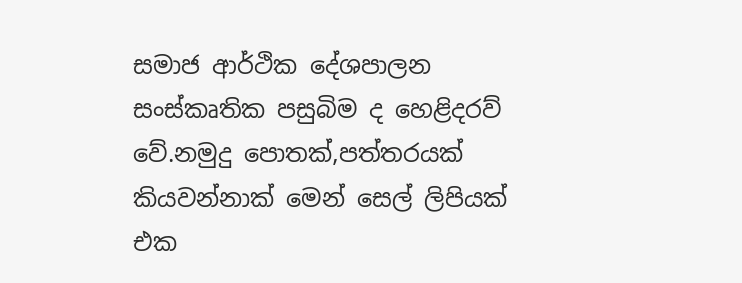සමාජ ආර්ථික දේශපාලන සංස්කෘතික පසුබිම ද හෙළිදරව් වේ.නමුදු පොතක්,පත්තරයක් කියවන්නාක් මෙන් සෙල් ලිපියක් එක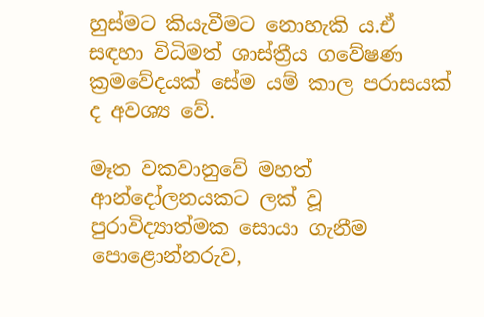හුස්මට කියැවීමට නොහැකි ය.ඒ සඳහා විධිමත් ශාස්ත්‍රීය ගවේෂණ ක්‍රමවේදයක් සේම යම් කාල පරාසයක් ද අවශ්‍ය වේ.

මෑත වකවානුවේ මහත් ආන්දෝලනයකට ලක් වූ පුරාවිද්‍යාත්මක සොයා ගැනීම පොළොන්නරුව,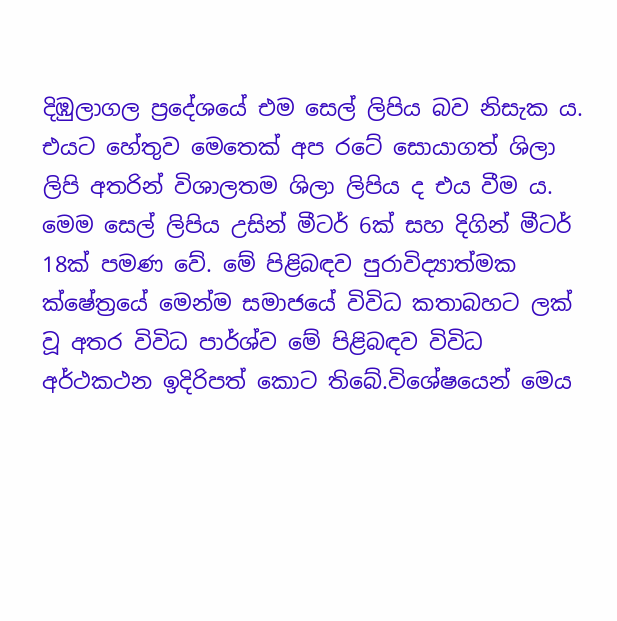දිඹුලාගල ප්‍රදේශයේ එම සෙල් ලිපිය බව නිසැක ය. එයට හේතුව මෙතෙක් අප රටේ සොයාගත් ශිලා ලිපි අතරින් විශාලතම ශිලා ලිපිය ද එය වීම ය. මෙම සෙල් ලිපිය උසින් මීටර් 6ක් සහ දිගින් මීටර් 18ක් පමණ වේ. මේ පිළිබඳව පුරාවිද්‍යාත්මක ක්ෂේත්‍රයේ මෙන්ම සමාජයේ විවිධ කතාබහට ලක් වූ අතර විවිධ පාර්ශ්ව මේ පිළිබඳව විවිධ අර්ථකථන ඉදිරිපත් කොට තිබේ.විශේෂයෙන් මෙය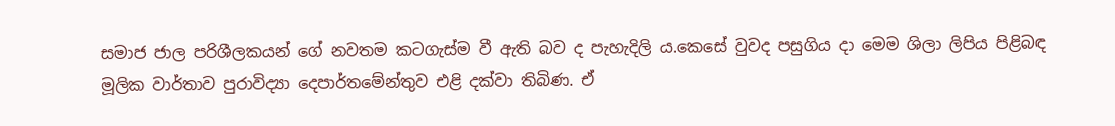සමාජ ජාල පරිශීලකයන් ගේ නවතම කටගැස්ම වී ඇති බව ද පැහැදිලි ය.කෙසේ වුවද පසුගිය දා මෙම ශිලා ලිපිය පිළිබඳ මූලික වාර්තාව පුරාවිද්‍යා දෙපාර්තමේන්තුව එළි දක්වා තිබිණ. ඒ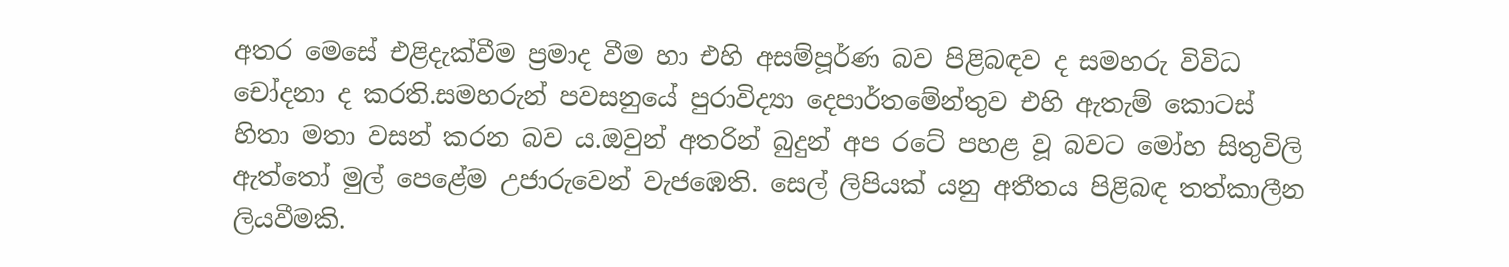අතර මෙසේ එළිදැක්වීම ප්‍රමාද වීම හා එහි අසම්පූර්ණ බව පිළිබඳව ද සමහරු විවිධ චෝදනා ද කරති.සමහරුන් පවසනුයේ පුරාවිද්‍යා දෙපාර්තමේන්තුව එහි ඇතැම් කොටස් හිතා මතා වසන් කරන බව ය.ඔවුන් අතරින් බුදුන් අප රටේ පහළ වූ බවට මෝහ සිතුවිලි ඇත්තෝ මුල් පෙළේම උජාරුවෙන් වැජඹෙති. සෙල් ලිපියක් යනු අතීතය පිළිබඳ තත්කාලීන ලියවීමකි.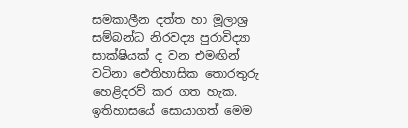සමකාලීන දත්ත හා මූලාශ්‍ර සම්බන්ධ නිරවද්‍ය පුරාවිද්‍යා සාක්ෂියක් ද වන එමඟින් වටිනා ඓතිහාසික තොරතුරු හෙළිදරව් කර ගත හැක. ඉතිහාසයේ සොයාගත් මෙම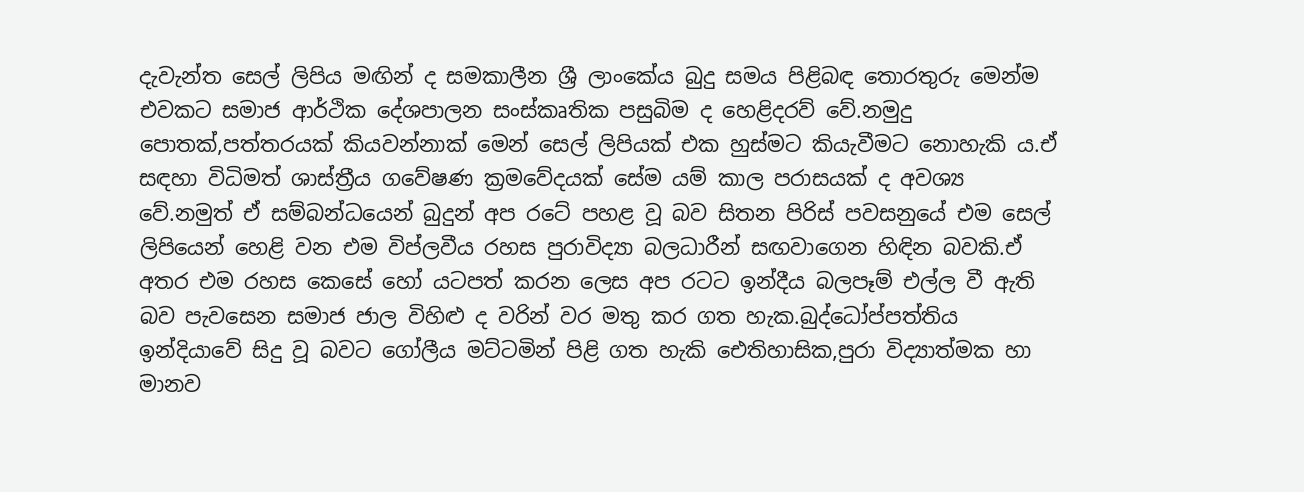දැවැන්ත සෙල් ලිපිය මඟින් ද සමකාලීන ශ්‍රී ලාංකේය බුදු සමය පිළිබඳ තොරතුරු මෙන්ම එවකට සමාජ ආර්ථික දේශපාලන සංස්කෘතික පසුබිම ද හෙළිදරව් වේ.නමුදු පොතක්,පත්තරයක් කියවන්නාක් මෙන් සෙල් ලිපියක් එක හුස්මට කියැවීමට නොහැකි ය.ඒ සඳහා විධිමත් ශාස්ත්‍රීය ගවේෂණ ක්‍රමවේදයක් සේම යම් කාල පරාසයක් ද අවශ්‍ය වේ.නමුත් ඒ සම්බන්ධයෙන් බුදුන් අප රටේ පහළ වූ බව සිතන පිරිස් පවසනුයේ එම සෙල් ලිපියෙන් හෙළි වන එම විප්ලවීය රහස පුරාවිද්‍යා බලධාරීන් සඟවාගෙන හිඳින බවකි.ඒ අතර එම රහස කෙසේ හෝ යටපත් කරන ලෙස අප රටට ඉන්දීය බලපෑම් එල්ල වී ඇති බව පැවසෙන සමාජ ජාල විහිළු ද වරින් වර මතු කර ගත හැක.බුද්ධෝප්පත්තිය ඉන්දියාවේ සිදු වූ බවට ගෝලීය මට්ටමින් පිළි ගත හැකි ඓතිහාසික,පුරා විද්‍යාත්මක හා මානව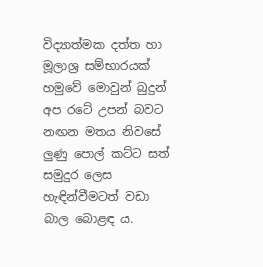විද්‍යාත්මක දත්ත හා මූලාශ්‍ර සම්භාරයක් හමුවේ මොවුන් බුදුන් අප රටේ උපන් බවට නඟන මතය නිවසේ ලුණු පොල් කට්ට සත් සමුදුර ලෙස හැඳින්වීමටත් වඩා බාල බොළඳ ය.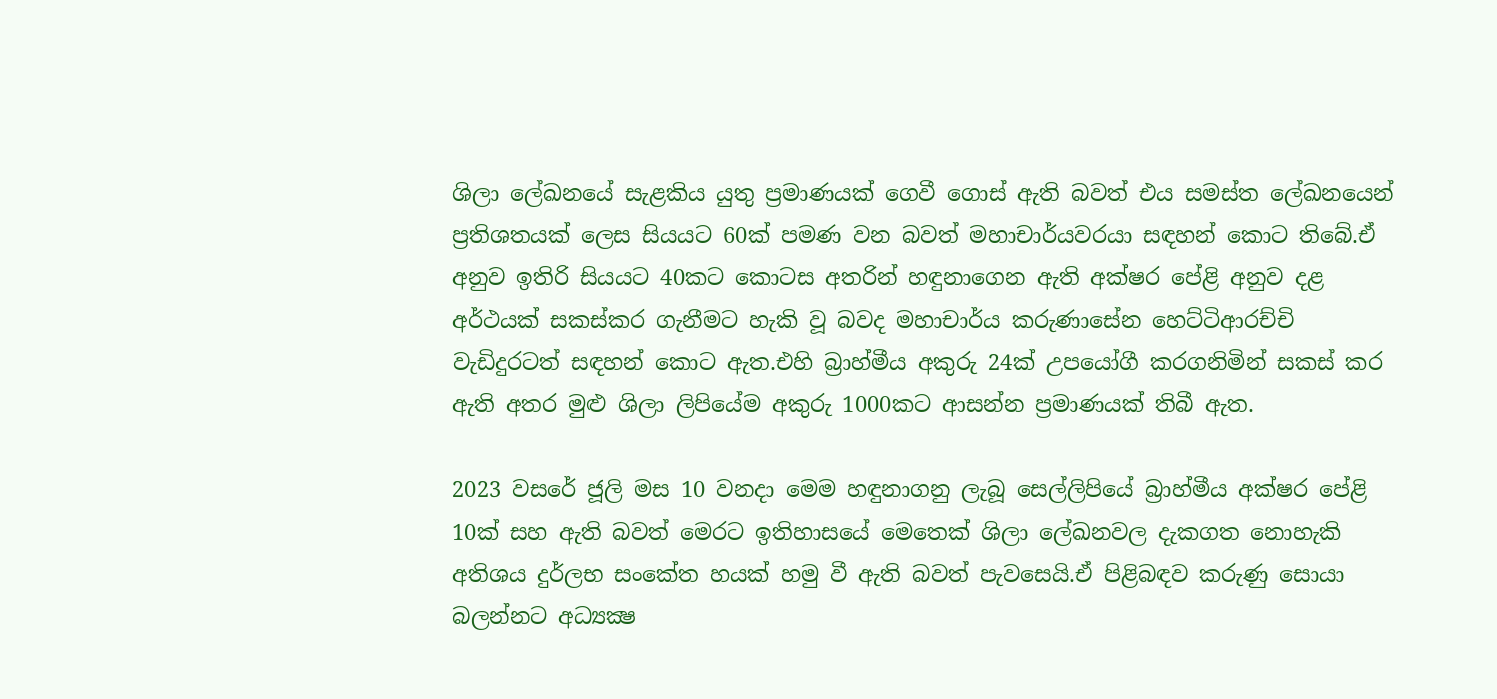ශිලා ලේඛනයේ සැළකිය යුතු ප්‍රමාණයක් ගෙවී ගොස් ඇති බවත් එය සමස්ත ලේඛනයෙන් ප්‍රතිශතයක් ලෙස සියයට 60ක් පමණ වන බවත් මහාචාර්යවරයා සඳහන් කොට තිබේ.ඒ අනුව ඉතිරි සියයට 40කට කොටස අතරින් හඳුනාගෙන ඇති අක්ෂර පේළි අනුව දළ අර්ථයක් සකස්කර ගැනීමට හැකි වූ බවද මහාචාර්ය කරුණාසේන හෙට්ටිආරච්චි වැඩිදුරටත් සඳහන් කොට ඇත.එහි බ්‍රාහ්මීය අකුරු 24ක් උපයෝගී කරගනිමින් සකස් කර ඇති අතර මුළු ශිලා ලිපියේම අකුරු 1000කට ආසන්න ප්‍රමාණයක් තිබී ඇත.

2023 වසරේ ජූලි මස 10 වනදා මෙම හඳුනාගනු ලැබූ සෙල්ලිපියේ බ්‍රාහ්මීය අක්ෂර පේළි 10ක් සහ ඇති බවත් මෙරට ඉතිහාසයේ මෙතෙක් ශිලා ලේඛනවල දැකගත නොහැකි අතිශය දුර්ලභ සංකේත හයක් හමු වී ඇති බවත් පැවසෙයි.ඒ පිළිබඳව කරුණු සොයා බලන්නට අධ්‍යක්‍ෂ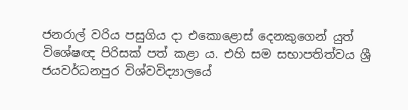ජනරාල් වරිය පසුගිය දා එකොළොස් දෙනකුගෙන් යුත් විශේෂඥ පිරිසක් පත් කළා ය. එහි සම සභාපතිත්වය ශ්‍රී ජයවර්ධනපුර විශ්වවිද්‍යාලයේ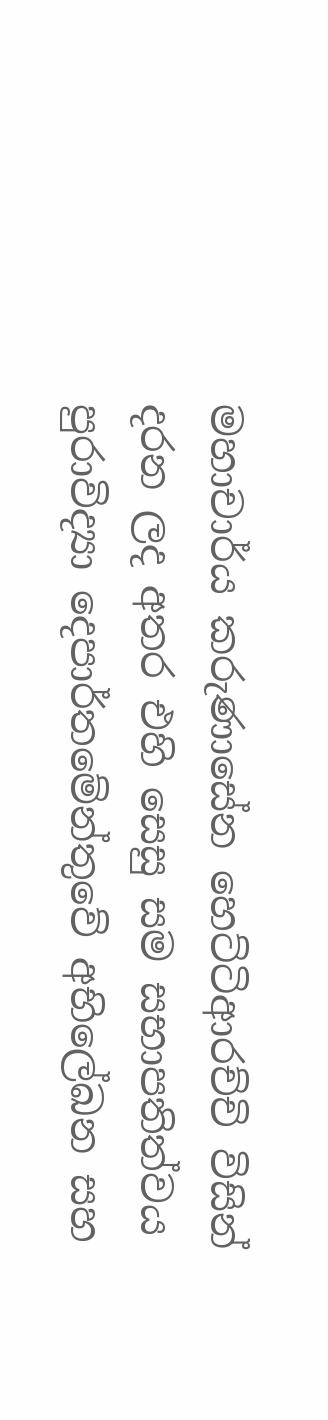මහාචාර්ය කරුණාසේන හෙට්ටිආරච්චි විසින් දරන ලද අතර එහි සෙසු සම සභාපතිත්වය පුරාවිද්‍යා දෙපාර්තමේන්තුවේ අභිලේඛන සහ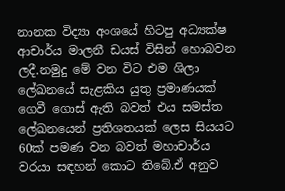නානක විද්‍යා අංශයේ හිටපු අධ්‍යක්ෂ ආචාර්ය මාලනී ඩයස් විසින් හොබවන ලදී.නමුදු මේ වන විට එම ශිලා ලේඛනයේ සැළකිය යුතු ප්‍රමාණයක් ගෙවී ගොස් ඇති බවත් එය සමස්ත ලේඛනයෙන් ප්‍රතිශතයක් ලෙස සියයට 60ක් පමණ වන බවත් මහාචාර්ය වරයා සඳහන් කොට තිබේ.ඒ අනුව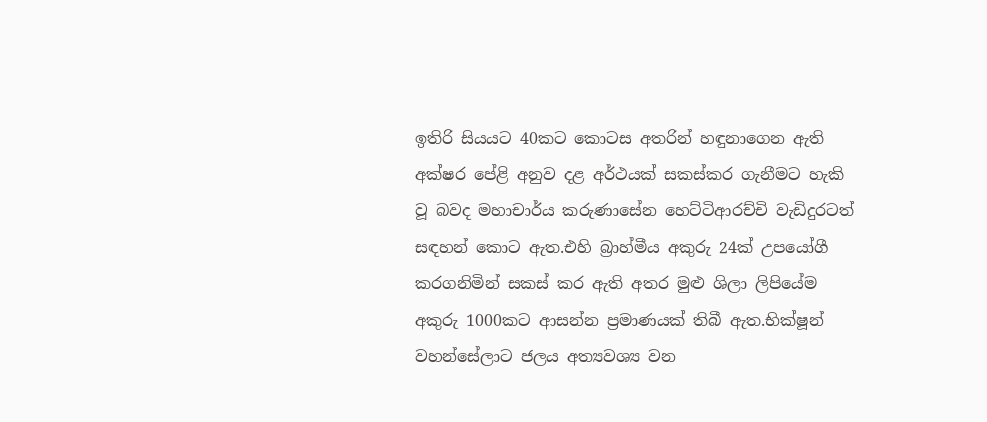ඉතිරි සියයට 40කට කොටස අතරින් හඳුනාගෙන ඇති අක්ෂර පේළි අනුව දළ අර්ථයක් සකස්කර ගැනීමට හැකි වූ බවද මහාචාර්ය කරුණාසේන හෙට්ටිආරච්චි වැඩිදුරටත් සඳහන් කොට ඇත.එහි බ්‍රාහ්මීය අකුරු 24ක් උපයෝගී කරගනිමින් සකස් කර ඇති අතර මුළු ශිලා ලිපියේම අකුරු 1000කට ආසන්න ප්‍රමාණයක් තිබී ඇත.භික්ෂූන් වහන්සේලාට ජලය අත්‍යවශ්‍ය වන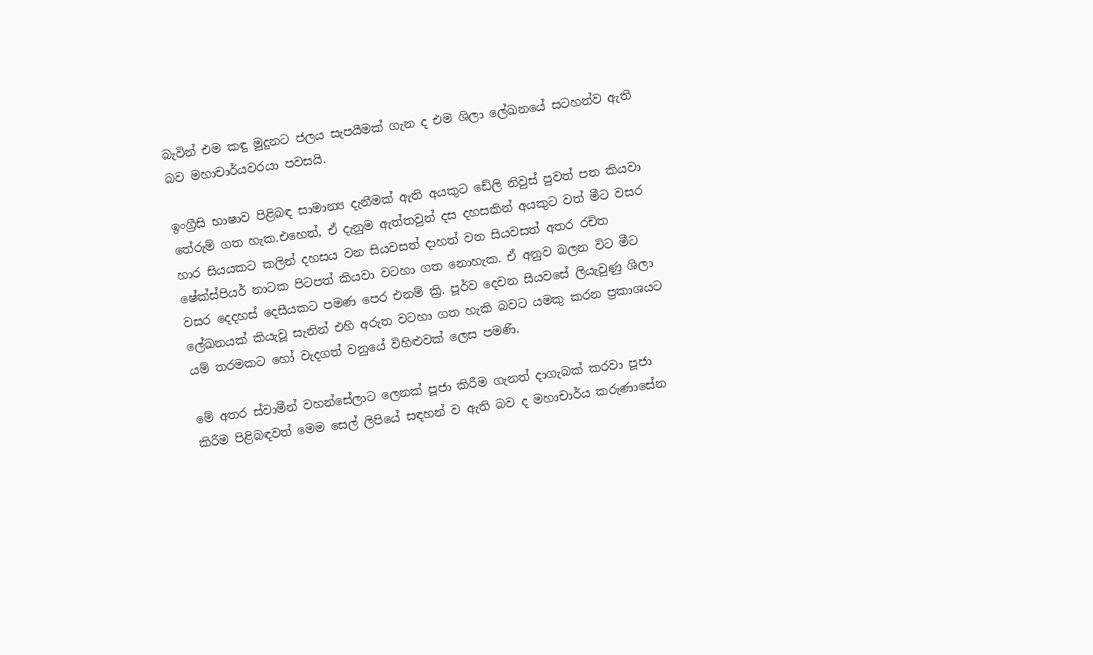බැවින් එම කඳු මුදුනට ජලය සැපයීමක් ගැන ද එම ශිලා ලේඛනයේ සටහන්ව ඇති බව මහාචාර්යවරයා පවසයි.

ඉංග්‍රීසි භාෂාව පිළිබඳ සාමාන්‍ය දැනීමක් ඇති අයකුට ඩේලි නිවුස් පුවත් පත කියවා තේරුම් ගත හැක.එහෙත්, ඒ දැනුම ඇත්තවුන් දස දහසකින් අයකුට වත් මීට වසර හාර සියයකට කලින් දහසය වන සියවසත් දාහත් වන සියවසත් අතර රචිත ෂේක්ස්පියර් නාටක පිටපත් කියවා වටහා ගත නොහැක. ඒ අනුව බලන විට මීට වසර දෙදහස් දෙසීයකට පමණ පෙර එනම් ක්‍රි. පූර්ව දෙවන සියවසේ ලියැවුණු ශිලා ලේඛනයක් කියැවූ සැනින් එහි අරුත වටහා ගත හැකි බවට යමකු කරන ප්‍රකාශයට යම් තරමකට හෝ වැදගත් වනුයේ විහිළුවක් ලෙස පමණි.

මේ අතර ස්වාමීන් වහන්සේලාට ලෙනක් පූජා කිරීම ගැනත් දාගැබක් කරවා පූජා කිරීම පිළිබඳවත් මෙම සෙල් ලිපියේ සඳහන් ව ඇති බව ද මහාචාර්ය කරුණාසේන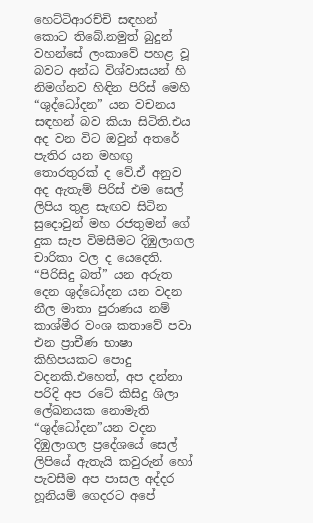හෙට්ටිආරච්චි සඳහන් කොට තිබේ.නමුත් බුදුන් වහන්සේ ලංකාවේ පහළ වූ බවට අන්ධ විශ්වාසයන් හි නිමග්නව හිඳින පිරිස් මෙහි “ශුද්ධෝදන” යන වචනය සඳහන් බව කියා සිටිති.එය අද වන විට ඔවුන් අතරේ පැතිර යන මහඟු තොරතුරක් ද වේ.ඒ අනුව අද ඇතැම් පිරිස් එම සෙල් ලිපිය තුළ සැඟව සිටින සුදොවුන් මහ රජතුමන් ගේ දුක සැප විමසීමට දිඹුලාගල චාරිකා වල ද යෙදෙති. “පිරිසිදු බත්” යන අරුත දෙන ශුද්ධෝදන යන වදන නීල මාතා පුරාණය නම් කාශ්මීර වංශ කතාවේ පවා එන ප්‍රාචීණ භාෂා කිහිපයකට පොදු වදනකි.එහෙත්, අප දන්නා පරිදි අප රටේ කිසිදු ශිලා ලේඛනයක නොමැති “ශුද්ධෝදන”යන වදන දිඹුලාගල ප්‍රදේශයේ සෙල් ලිපියේ ඇතැයි කවුරුන් හෝ පැවසීම අප පාසල අද්දර හූනියම් ගෙදරට අපේ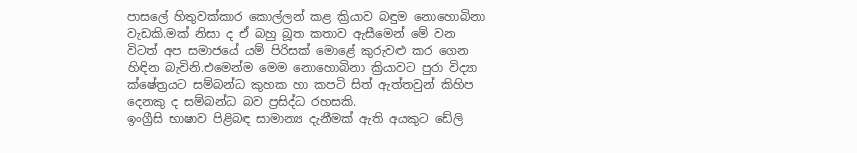පාසලේ හිතුවක්කාර කොල්ලන් කළ ක්‍රියාව බඳුම නොහොබිනා වැඩකි.මක් නිසා ද ඒ බහු බූත කතාව ඇසීමෙන් මේ වන විටත් අප සමාජයේ යම් පිරිසක් මොළේ කුරුවළු කර ගෙන හිඳින බැවිනි.එමෙන්ම මෙම නොහොබිනා ක්‍රියාවට පුරා විද්‍යා ක්ෂේත්‍රයට සම්බන්ධ කුහක හා කපටි සිත් ඇත්තවුන් කිහිප දෙනකු ද සම්බන්ධ බව ප්‍රසිද්ධ රහසකි.
ඉංග්‍රීසි භාෂාව පිළිබඳ සාමාන්‍ය දැනීමක් ඇති අයකුට ඩේලි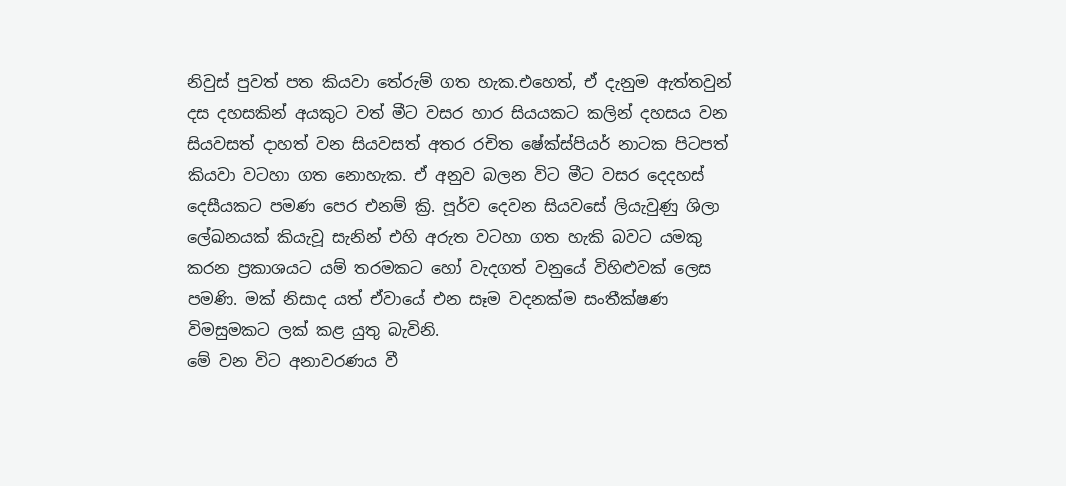නිවුස් පුවත් පත කියවා තේරුම් ගත හැක.එහෙත්, ඒ දැනුම ඇත්තවුන් දස දහසකින් අයකුට වත් මීට වසර හාර සියයකට කලින් දහසය වන සියවසත් දාහත් වන සියවසත් අතර රචිත ෂේක්ස්පියර් නාටක පිටපත් කියවා වටහා ගත නොහැක. ඒ අනුව බලන විට මීට වසර දෙදහස් දෙසීයකට පමණ පෙර එනම් ක්‍රි. පූර්ව දෙවන සියවසේ ලියැවුණු ශිලා ලේඛනයක් කියැවූ සැනින් එහි අරුත වටහා ගත හැකි බවට යමකු කරන ප්‍රකාශයට යම් තරමකට හෝ වැදගත් වනුයේ විහිළුවක් ලෙස පමණි. මක් නිසාද යත් ඒවායේ එන සෑම වදනක්ම සංතීක්ෂණ විමසුමකට ලක් කළ යුතු බැවිනි.
මේ වන විට අනාවරණය වී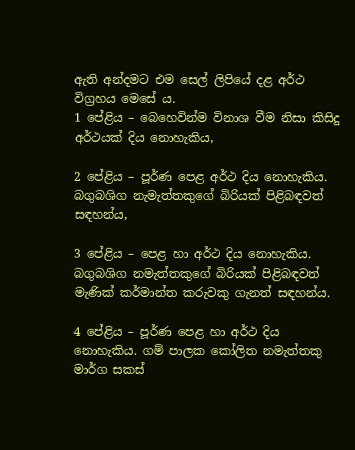ඇති අන්දමට එම සෙල් ලිපියේ දළ අර්ථ විග්‍රහය මෙසේ ය.
1 පේළිය – බෙහෙවින්ම විනාශ වීම නිසා කිසිදු අර්ථයක් දිය නොහැකිය,

2 පේළිය – පූර්ණ පෙළ අර්ථ දිය නොහැකිය. බගුබශිග නැමැත්තකුගේ බිරියක් පිළිබඳවත් සඳහන්ය,

3 පේළිය – පෙළ හා අර්ථ දිය නොහැකිය. බගුබශිග නමැත්තකුගේ බිරියක් පිළිබඳවත් මැණික් කර්මාන්ත කරුවකු ගැනත් සඳහන්ය.

4 පේළිය – පූර්ණ පෙළ හා අර්ථ දිය නොහැකිය. ගම් පාලක කෝලිත නමැත්තකු මාර්ග සකස්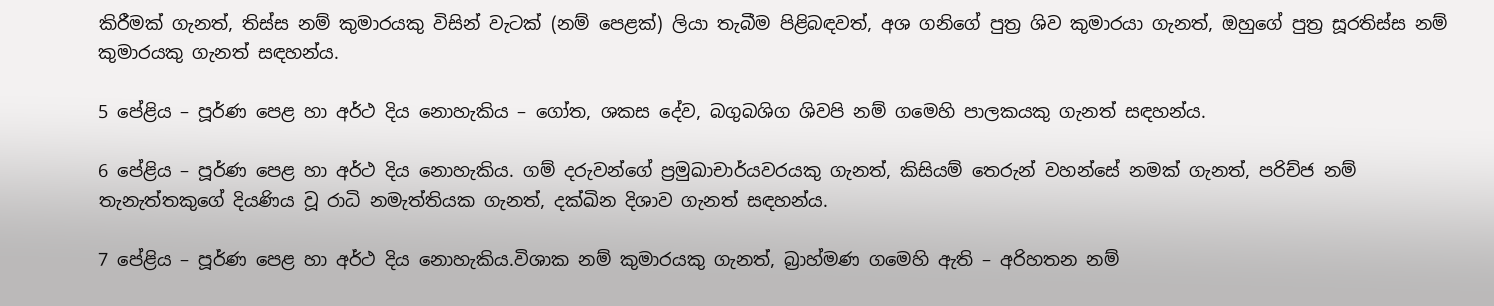කිරීමක් ගැනත්, තිස්ස නම් කුමාරයකු විසින් වැටක් (නම් පෙළක්) ලියා තැබීම පිළිබඳවත්, අශ ගනිගේ පුත්‍ර ශිව කුමාරයා ගැනත්, ඔහුගේ පුත්‍ර සූරතිස්ස නම් කුමාරයකු ගැනත් සඳහන්ය.

5 පේළිය – පූර්ණ පෙළ හා අර්ථ දිය නොහැකිය – ගෝත, ශකස දේව, බගුබශිග ශිවපි නම් ගමෙහි පාලකයකු ගැනත් සඳහන්ය.

6 පේළිය – පූර්ණ පෙළ හා අර්ථ දිය නොහැකිය. ගම් දරුවන්ගේ ප්‍රමුඛාචාර්යවරයකු ගැනත්, කිසියම් තෙරුන් වහන්සේ නමක් ගැනත්, පරිච්ජ නම් තැනැත්තකුගේ දියණිය වූ රාධි නමැත්තියක ගැනත්, දක්ඛින දිශාව ගැනත් සඳහන්ය.

7 පේළිය – පූර්ණ පෙළ හා අර්ථ දිය නොහැකිය.විශාක නම් කුමාරයකු ගැනත්, බ්‍රාහ්මණ ගමෙහි ඇති – අරිහතන නම්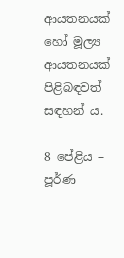ආයතනයක් හෝ මූල්‍ය ආයතනයක් පිළිබඳවත් සඳහන් ය.

8 පේළිය – පූර්ණ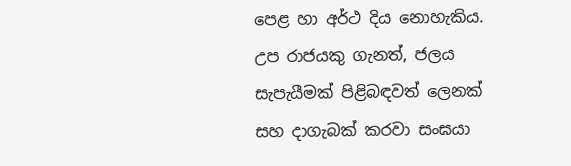පෙළ හා අර්ථ දිය නොහැකිය. උප රාජයකු ගැනත්, ජලය සැපැයීමක් පිළිබඳවත් ලෙනක් සහ දාගැබක් කරවා සංඝයා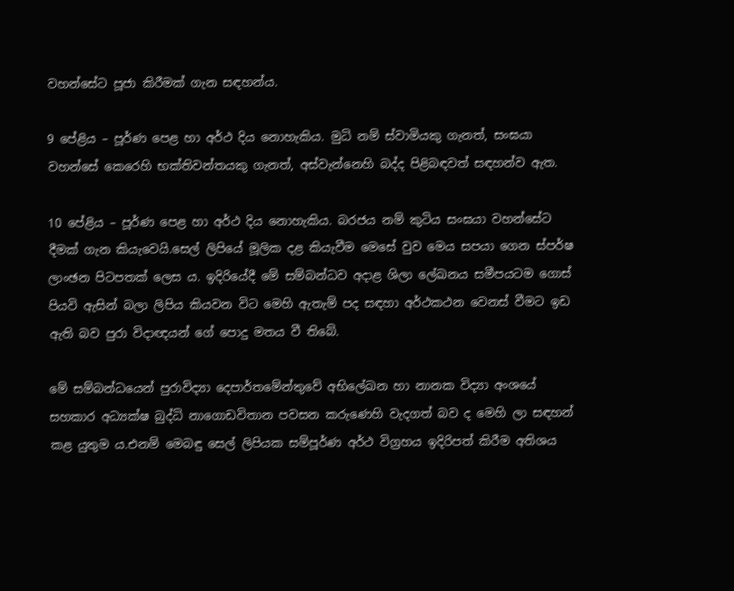වහන්සේට පූජා කිරීමක් ගැන සඳහන්ය.

9 පේළිය – පූර්ණ පෙළ හා අර්ථ දිය නොහැකිය. මුධි නම් ස්වාමියකු ගැනත්, සංඝයා වහන්සේ කෙරෙහි භක්තිවන්තයකු ගැනත්, අස්වැන්නෙහි බද්ද පිළිබඳවත් සඳහන්ව ඇත.

10 පේළිය – පූර්ණ පෙළ හා අර්ථ දිය නොහැකිය. බරජය නම් කුටිය සංඝයා වහන්සේට දීමක් ගැන කියැවෙයි.සෙල් ලිපියේ මූලික දළ කියැවීම මෙසේ වුව මෙය සපයා ගෙන ස්පර්ෂ ලාංඡන පිටපතක් ලෙස ය. ඉදිරියේදී මේ සම්බන්ධව අදාළ ශිලා ලේඛනය සමීපයටම ගොස් පියවි ඇසින් බලා ලිපිය කියවන විට මෙහි ඇතැම් පද සඳහා අර්ථකථන වෙනස් වීමට ඉඩ ඇති බව පුරා විදාඥයන් ගේ පොදු මතය වී තිබේ.

මේ සම්බන්ධයෙන් පුරාවිද්‍යා දෙපාර්තමේන්තුවේ අභිලේඛන හා නානක විද්‍යා අංශයේ සහකාර අධ්‍යක්ෂ බුද්ධි නාගොඩවිතාන පවසන කරුණෙහි වැදගත් බව ද මෙහි ලා සඳහන් කළ යුතුම ය.එනම් මෙබඳු සෙල් ලිපියක සම්පූර්ණ අර්ථ විග්‍රහය ඉදිරිපත් කිරීම අතිශය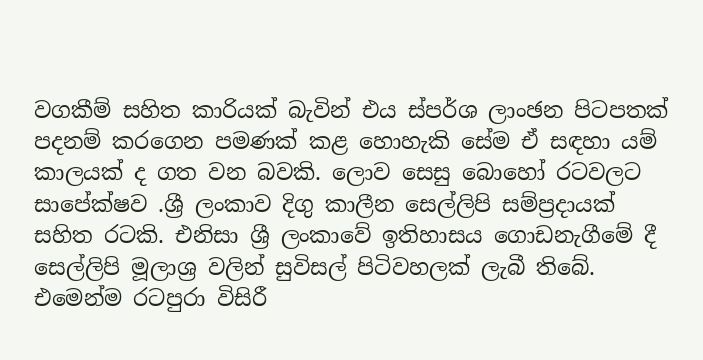වගකීම් සහිත කාරියක් බැවින් එය ස්පර්ශ ලාංඡන පිටපතක් පදනම් කරගෙන පමණක් කළ හොහැකි සේම ඒ සඳහා යම් කාලයක් ද ගත වන බවකි. ලොව සෙසු බොහෝ රටවලට සාපේක්ෂව .ශ්‍රී ලංකාව දිගු කාලීන සෙල්ලිපි සම්ප්‍රදායක් සහිත රටකි. එනිසා ශ්‍රී ලංකාවේ ඉතිහාසය ගොඩනැගීමේ දී සෙල්ලිපි මූලාශ්‍ර වලින් සුවිසල් පිටිවහලක් ලැබී තිබේ. එමෙන්ම රටපුරා විසිරී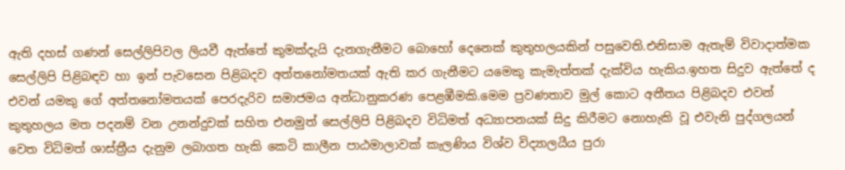ඇති දහස් ගණන් සෙල්ලිපිවල ලියවී ඇත්තේ කුමක්දැයි දැනගැනීමට බොහෝ දෙනෙක් කුතුහලයකින් පසුවෙති.එනිසාම ඇතැම් විවාදාත්මක සෙල්ලිපි පිළිබඳව හා ඉන් පැවසෙන පිළිබදව අත්තනෝමතයක් ඇති කර ගැනීමට යමෙකු කැමැත්තක් දැක්විය හැකිය.ඉහත සිදුව ඇත්තේ ද එවන් යමකු ගේ අත්තනෝමතයක් පෙරදැරිව සමාජමය අන්ධානුකරණ පෙළඹීමකි.මෙම ප්‍රවණතාව මුල් කොට අතීතය පිළිබදව එවන් කුතුහලය මත පදනම් වන උනන්දුවක් සහිත එනමුත් සෙල්ලිපි පිළිබදව විධිමත් අධ්‍යාපනයක් සිදු කිරීමට නොහැකි වූ එවැනි පුද්ගලයන් වෙත විධිමත් ශාස්ත්‍රීය දැනුම ලබාගත හැකි කෙටි කාලීන පාඨමාලාවක් කැලණිය විශ්ව විද්‍යාලයීය පුරා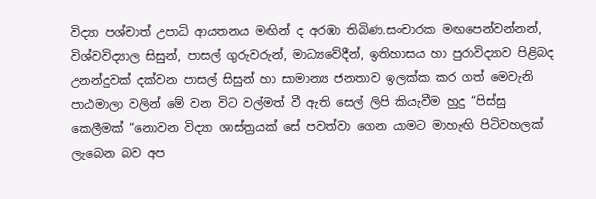විද්‍යා පශ්චාත් උපාධි ආයතනය මඟින් ද අරඹා තිබිණ.සංචාරක මඟපෙන්වන්නන්, විශ්වවිද්‍යාල සිසුන්, පාසල් ගුරුවරුන්, මාධ්‍යවේදීන්, ඉතිහාසය හා පුරාවිද්‍යාව පිළිබද උනන්දුවක් දක්වන පාසල් සිසුන් හා සාමාන්‍ය ජනතාව ඉලක්ක කර ගත් මෙවැනි පාඨමාලා වලින් මේ වන විට වල්මත් වී ඇති සෙල් ලිපි කියැවීම හුදු “පිස්සු කෙලීමක් “නොවන විද්‍යා ශාස්ත්‍රයක් සේ පවත්වා ගෙන යාමට මාහැඟි පිටිවහලක් ලැබෙන බව අප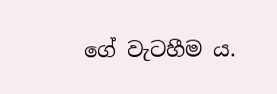ගේ වැටහීම ය.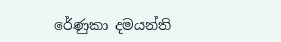රේණුකා දමයන්ති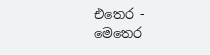එතෙර - මෙතෙර